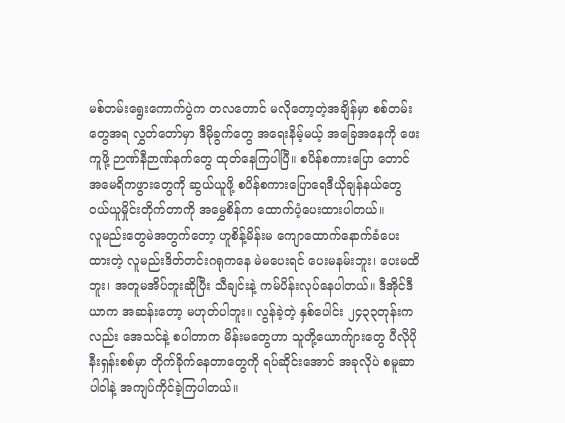မစ်တမ်းရွေးကောက်ပွဲက တလတောင် မလိုတော့တဲ့အချိန်မှာ စစ်တမ်းတွေအရ လွှတ်တော်မှာ ဒီမိုခွက်တွေ အရေးနိမ့်မယ့် အခြေအနေကို ဖေးကူဖို့ ဉာဏ်နီဉာဏ်နက်တွေ ထုတ်နေကြပါပြီ။ စပိန်စကားပြော တောင်အမေရိကဖွားတွေကို ဆွယ်ယူဖို့ စပိန်စကားပြောရေဒီယိုချန်နယ်တွေ ဝယ်ယူမှိုင်းတိုက်တာကို အမွှေစိန်က ထောက်ပံ့ပေးထားပါတယ်။
လူမည်းတွေမဲအတွက်တော့ ဟူစိန့်မိန်းမ ကျောထောက်နောက်ခံပေးထားတဲ့ လူမည်းဒိတ်တင်းဂရုကနေ မဲမပေးရင် ပေးမနမ်းဘူး၊ ပေးမထိဘူး၊ အတူမအိပ်ဘူးဆိုပြီး သီချင်းနဲ့ ကမ်ပိန်းလုပ်နေပါတယ်။ ဒီအိုင်ဒီယာက အဆန်းတော့ မဟုတ်ပါဘူး။ လွန်ခဲ့တဲ့ နှစ်ပေါင်း ၂၄၃၃တုန်းကလည်း အေသင်နဲ့ စပါတာက မိန်းမတွေဟာ သူတို့ယောက်ျားတွေ ပီလိုပိုနီးရှန်းစစ်မှာ တိုက်ခိုက်နေတာတွေကို ရပ်ဆိုင်းအောင် အခုလိုပဲ စမူဆာပါဝါနဲ့ အကျပ်ကိုင်ခဲ့ကြပါတယ်။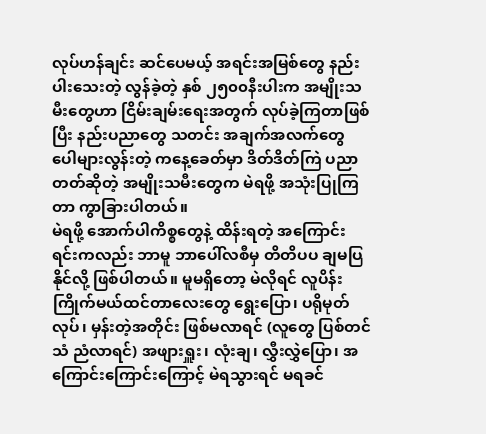လုပ်ဟန်ချင်း ဆင်ပေမယ့် အရင်းအမြစ်တွေ နည်းပါးသေးတဲ့ လွန်ခဲ့တဲ့ နှစ် ၂၅၀၀နီးပါးက အမျိုးသမီးတွေဟာ ငြိမ်းချမ်းရေးအတွက် လုပ်ခဲ့ကြတာဖြစ်ပြီး နည်းပညာတွေ သတင်း အချက်အလက်တွေ ပေါများလွန်းတဲ့ ကနေ့ခေတ်မှာ ဒိတ်ဒိတ်ကြဲ ပညာတတ်ဆိုတဲ့ အမျိုးသမီးတွေက မဲရဖို့ အသုံးပြုကြတာ ကွာခြားပါတယ်။
မဲရဖို့ အောက်ပါကိစ္စတွေနဲ့ ထိန်းရတဲ့ အကြောင်းရင်းကလည်း ဘာမူ ဘာပေါ်လစီမှ တိတိပပ ချမပြနိုင်လို့ ဖြစ်ပါတယ်။ မူမရှိတော့ မဲလိုရင် လူပိန်းကြိုက်မယ်ထင်တာလေးတွေ ရွေးပြော၊ ပရိုမုတ်လုပ်၊ မှန်းတဲ့အတိုင်း ဖြစ်မလာရင် (လူတွေ ပြစ်တင်သံ ညံလာရင်) အဖျားရှူး၊ လုံးချ၊ လွှီးလွှဲပြော၊ အကြောင်းကြောင်းကြောင့် မဲရသွားရင် မရခင်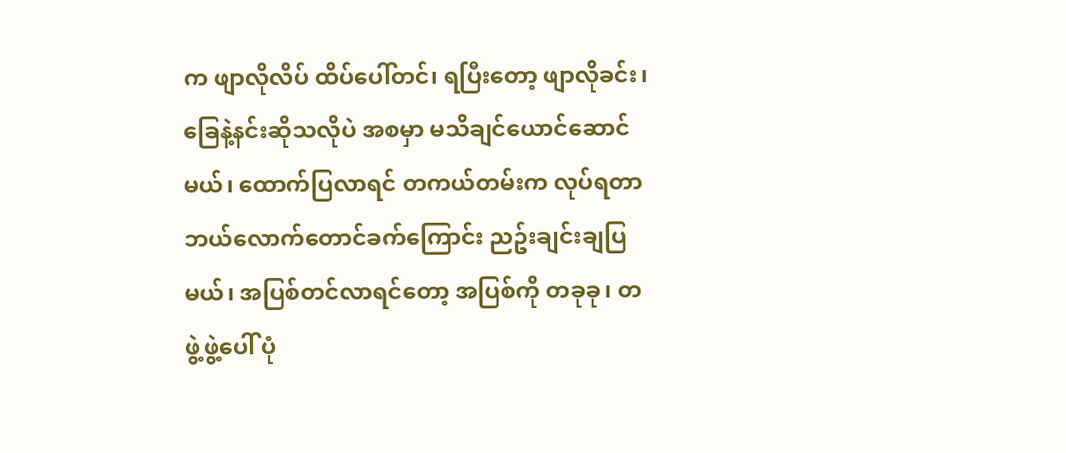က ဖျာလိုလိပ် ထိပ်ပေါ်တင်၊ ရပြီးတော့ ဖျာလိုခင်း၊ ခြေနဲ့နင်းဆိုသလိုပဲ အစမှာ မသိချင်ယောင်ဆောင်မယ်၊ ထောက်ပြလာရင် တကယ်တမ်းက လုပ်ရတာ ဘယ်လောက်တောင်ခက်ကြောင်း ညဥ်းချင်းချပြမယ်၊ အပြစ်တင်လာရင်တော့ အပြစ်ကို တခုခု၊ တဖွဲ့ဖွဲ့ပေါ် ပုံ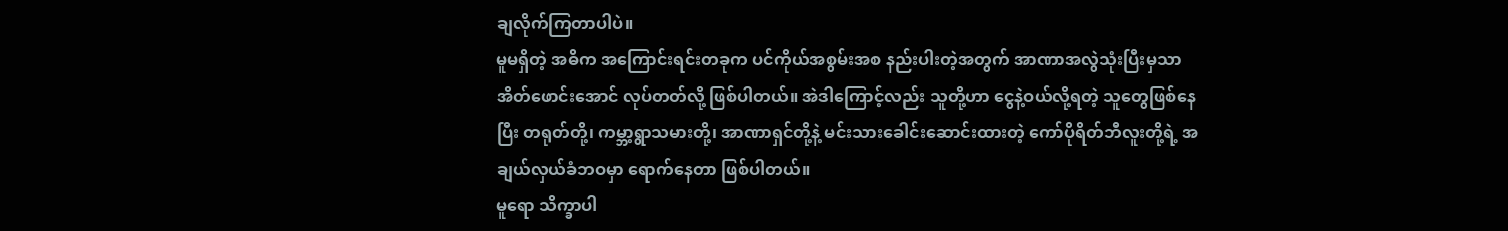ချလိုက်ကြတာပါပဲ။
မူမရှိတဲ့ အဓိက အကြောင်းရင်းတခုက ပင်ကိုယ်အစွမ်းအစ နည်းပါးတဲ့အတွက် အာဏာအလွဲသုံးပြီးမှသာ အိတ်ဖောင်းအောင် လုပ်တတ်လို့ ဖြစ်ပါတယ်။ အဲဒါကြောင့်လည်း သူတို့ဟာ ငွေနဲ့ဝယ်လို့ရတဲ့ သူတွေဖြစ်နေပြီး တရုတ်တို့၊ ကမ္ဘာ့ရွာသမားတို့၊ အာဏာရှင်တို့နဲ့ မင်းသားခေါင်းဆောင်းထားတဲ့ ကော်ပိုရိတ်ဘီလူးတို့ရဲ့ အချယ်လှယ်ခံဘဝမှာ ရောက်နေတာ ဖြစ်ပါတယ်။
မူရော သိက္ခာပါ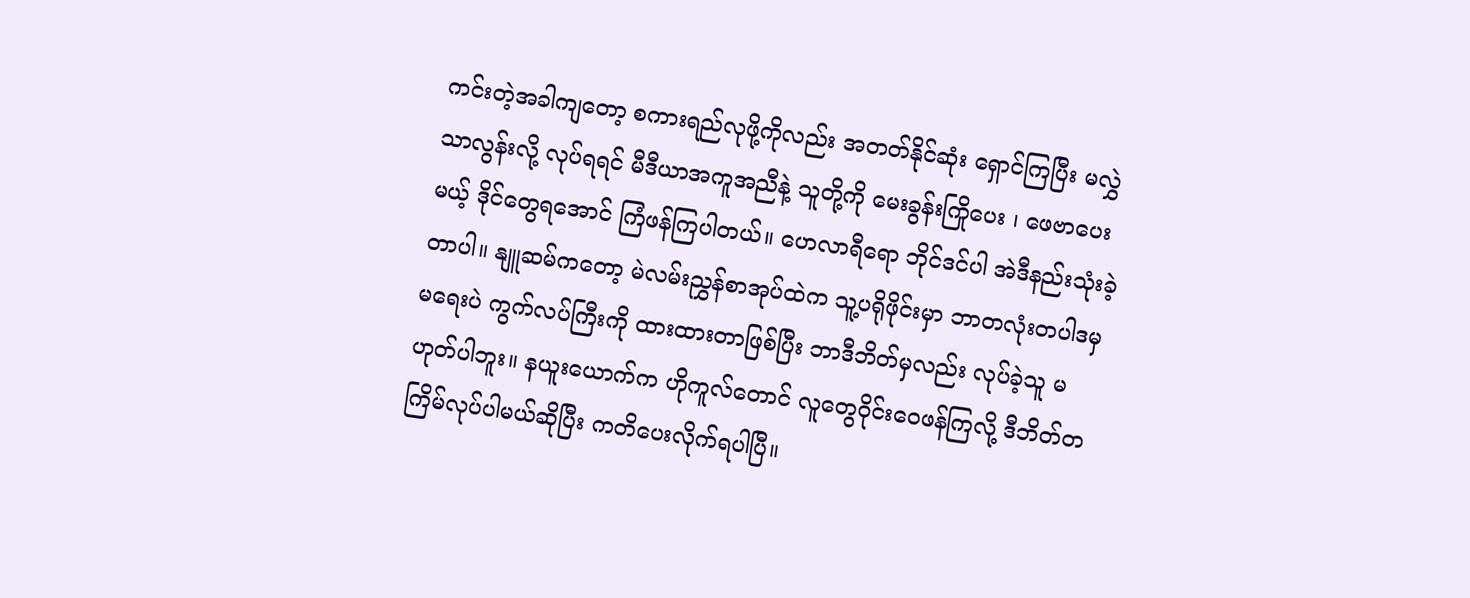ကင်းတဲ့အခါကျတော့ စကားရည်လုဖို့ကိုလည်း အတတ်နိုင်ဆုံး ရှောင်ကြပြီး မလွှဲသာလွန်းလို့ လုပ်ရရင် မီဒီယာအကူအညီနဲ့ သူတို့ကို မေးခွန်းကြိုပေး ၊ ဖေဗာပေးမယ့် ဒိုင်တွေရအောင် ကြံဖန်ကြပါတယ်။ ဟေလာရီရော ဘိုင်ဒင်ပါ အဲဒီနည်းသုံးခဲ့တာပါ။ နျူဆမ်ကတော့ မဲလမ်းညွှန်စာအုပ်ထဲက သူ့ပရိုဖိုင်းမှာ ဘာတလုံးတပါဒမှ မရေးပဲ ကွက်လပ်ကြီးကို ထားထားတာဖြစ်ပြီး ဘာဒီဘိတ်မှလည်း လုပ်ခဲ့သူ မဟုတ်ပါဘူး။ နယူးယောက်က ဟိုကူလ်တောင် လူတွေဝိုင်းဝေဖန်ကြလို့ ဒီဘိတ်တကြိမ်လုပ်ပါမယ်ဆိုပြီး ကတိပေးလိုက်ရပါပြီ။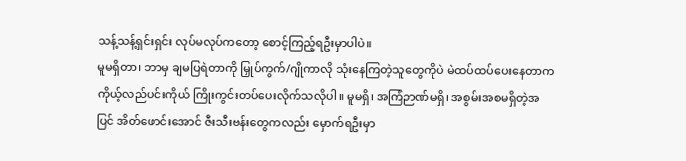သန့်သန့်ရှင်းရှင်း လုပ်မလုပ်ကတော့ စောင့်ကြည့်ရဦးမှာပါပဲ။
မူမရှိတာ၊ ဘာမှ ချမပြရဲတာကို မြှုပ်ကွက်/ဂျိုကာလို သုံးနေကြတဲ့သူတွေကိုပဲ မဲထပ်ထပ်ပေးနေတာက ကိုယ့်လည်ပင်းကိုယ် ကြိုးကွင်းတပ်ပေးလိုက်သလိုပါ။ မူမရှိ၊ အကြံဉာဏ်မရှိ၊ အစွမ်းအစမရှိတဲ့အပြင် အိတ်ဖောင်းအောင် ဇီးသီးဗန်းတွေကလည်း မှောက်ရဦးမှာ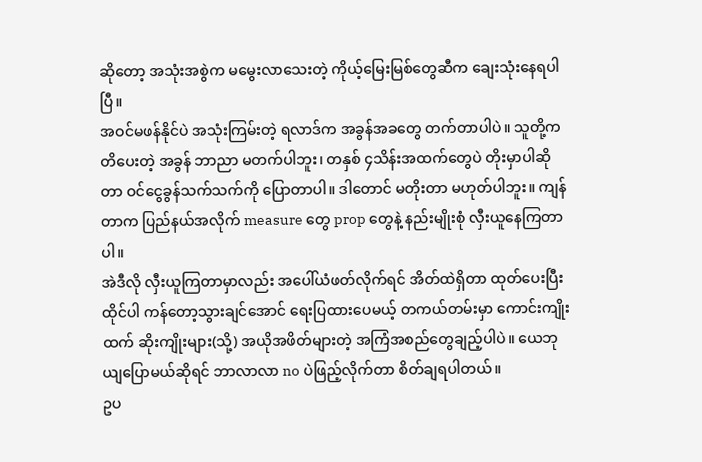ဆိုတော့ အသုံးအစွဲက မမွေးလာသေးတဲ့ ကိုယ့်မြေးမြစ်တွေဆီက ချေးသုံးနေရပါပြီ။
အဝင်မဖန်နိုင်ပဲ အသုံးကြမ်းတဲ့ ရလာဒ်က အခွန်အခတွေ တက်တာပါပဲ။ သူတို့ကတိပေးတဲ့ အခွန် ဘာညာ မတက်ပါဘူး၊ တနှစ် ၄သိန်းအထက်တွေပဲ တိုးမှာပါဆိုတာ ဝင်ငွေခွန်သက်သက်ကို ပြောတာပါ။ ဒါတောင် မတိုးတာ မဟုတ်ပါဘူး။ ကျန်တာက ပြည်နယ်အလိုက် measure တွေ prop တွေနဲ့ နည်းမျိုးစုံ လှီးယူနေကြတာပါ။
အဲဒီလို လှီးယူကြတာမှာလည်း အပေါ်ယံဖတ်လိုက်ရင် အိတ်ထဲရှိတာ ထုတ်ပေးပြီး ထိုင်ပါ ကန်တော့သွားချင်အောင် ရေးပြထားပေမယ့် တကယ်တမ်းမှာ ကောင်းကျိုးထက် ဆိုးကျိုးများ(သို့) အယိုအဖိတ်များတဲ့ အကြံအစည်တွေချည့်ပါပဲ။ ယေဘုယျပြောမယ်ဆိုရင် ဘာလာလာ no ပဲဖြည့်လိုက်တာ စိတ်ချရပါတယ်။
ဥပ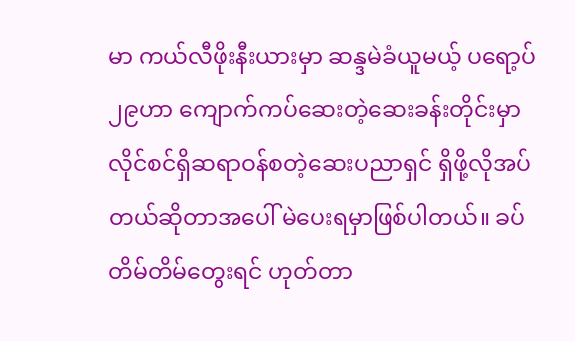မာ ကယ်လီဖိုးနီးယားမှာ ဆန္ဒမဲခံယူမယ့် ပရော့ပ်၂၉ဟာ ကျောက်ကပ်ဆေးတဲ့ဆေးခန်းတိုင်းမှာ လိုင်စင်ရှိဆရာဝန်စတဲ့ဆေးပညာရှင် ရှိဖို့လိုအပ်တယ်ဆိုတာအပေါ် မဲပေးရမှာဖြစ်ပါတယ်။ ခပ်တိမ်တိမ်တွေးရင် ဟုတ်တာ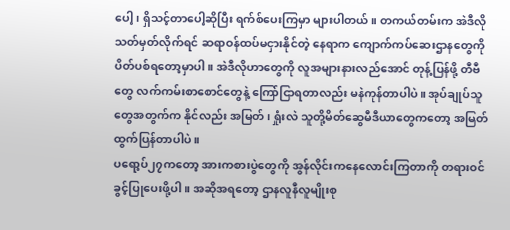ပေါ့၊ ရှိသင့်တာပေါ့ဆိုပြီး ရက်စ်ပေးကြမှာ များပါတယ်။ တကယ်တမ်းက အဲဒီလို သတ်မှတ်လိုက်ရင် ဆရာဝန်ထပ်မငှားနိုင်တဲ့ နေရာက ကျောက်ကပ်ဆေးဌာနတွေကို ပိတ်ပစ်ရတော့မှာပါ။ အဲဒီလိုဟာတွေကို လူအများနားလည်အောင် တုန့်ပြန်ဖို့ တီဗီတွေ လက်ကမ်းစာစောင်တွေနဲ့ ကြော်ငြာရတာလည်း မနဲကုန်တာပါပဲ။ အုပ်ချုပ်သူတွေအတွက်က နိုင်လည်း အမြတ်၊ ရှုံးလဲ သူတို့မိတ်ဆွေမီဒီယာတွေကတော့ အမြတ်ထွက်ပြန်တာပါပဲ။
ပရော့ပ်၂၇ကတော့ အားကစားပွဲတွေကို အွန်လိုင်းကနေလောင်းကြတာကို တရားဝင် ခွင့်ပြုပေးဖို့ပါ။ အဆိုအရတော့ ဌာနလူနီလူမျိုးစု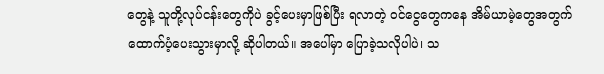တွေနဲ့ သူတို့လုပ်ငန်းတွေကိုပဲ ခွင့်ပေးမှာဖြစ်ပြီး ရလာတဲ့ ဝင်ငွေတွေကနေ အိမ်ယာမဲ့တွေအတွက် ထောက်ပံ့ပေးသွားမှာလို့ ဆိုပါတယ်။ အပေါ်မှာ ပြောခဲ့သလိုပါပဲ၊ သ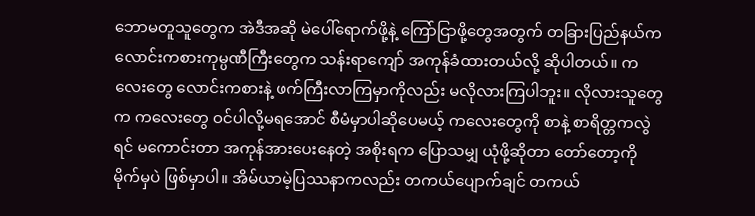ဘောမတူသူတွေက အဲဒီအဆို မဲပေါ်ရောက်ဖို့နဲ့ ကြော်ငြာဖို့တွေအတွက် တခြားပြည်နယ်က လောင်းကစားကုမ္ပဏီကြီးတွေက သန်းရာကျော် အကုန်ခံထားတယ်လို့ ဆိုပါတယ်။ ကလေးတွေ လောင်းကစားနဲ့ ဖက်ကြီးလာကြမှာကိုလည်း မလိုလားကြပါဘူး။ လိုလားသူတွေက ကလေးတွေ ဝင်ပါလို့မရအောင် စီမံမှာပါဆိုပေမယ့် ကလေးတွေကို စာနဲ့ စာရိတ္တကလွဲရင် မကောင်းတာ အကုန်အားပေးနေတဲ့ အစိုးရက ပြောသမျှ ယုံဖို့ဆိုတာ တော်တော့ကို မိုက်မှပဲ ဖြစ်မှာပါ။ အိမ်ယာမဲ့ပြဿနာကလည်း တကယ်ပျောက်ချင် တကယ်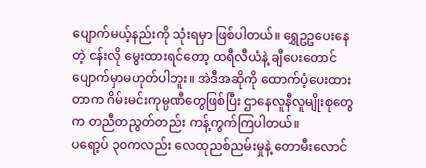ပျောက်မယ့်နည်းကို သုံးရမှာ ဖြစ်ပါတယ်။ ရွှေဥဥပေးနေတဲ့ ငန်းလို မွေးထားရင်တော့ ထရီလီယံနဲ့ ချီပေးတောင် ပျောက်မှာမဟုတ်ပါဘူး။ အဲဒီအဆိုကို ထောက်ပံ့ပေးထားတာက ဂိမ်းမင်းကုမ္ပဏီတွေဖြစ်ပြီး ဌာနေလူနီလူမျိုးစုတွေက တညီတညွတ်တည်း ကန့်ကွက်ကြပါတယ်။
ပရော့ပ် ၃၀ကလည်း လေထုညစ်ညမ်းမှုနဲ့ တောမီးလောင်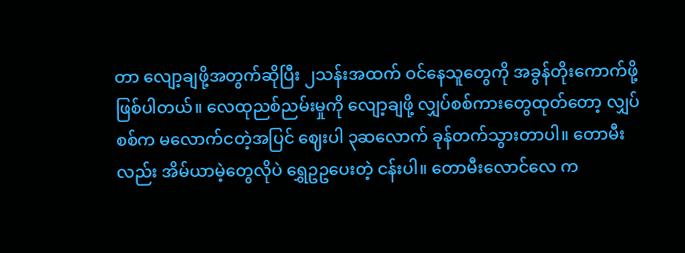တာ လျော့ချဖို့အတွက်ဆိုပြီး ၂သန်းအထက် ဝင်နေသူတွေကို အခွန်တိုးကောက်ဖို့ ဖြစ်ပါတယ်။ လေထုညစ်ညမ်းမှုကို လျော့ချဖို့ လျှပ်စစ်ကားတွေထုတ်တော့ လျှပ်စစ်က မလောက်ငတဲ့အပြင် ဈေးပါ ၃ဆလောက် ခုန်တက်သွားတာပါ။ တောမီးလည်း အိမ်ယာမဲ့တွေလိုပဲ ရွှေဥဥပေးတဲ့ ငန်းပါ။ တောမီးလောင်လေ က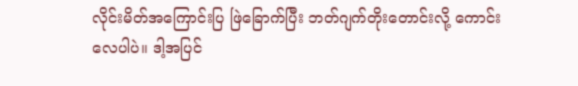လိုင်းမိတ်အကြောင်းပြ ဖြဲခြောက်ပြီး ဘတ်ဂျက်တိုးတောင်းလို့ ကောင်းလေပါပဲ။ ဒါ့အပြင်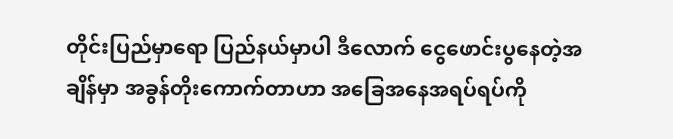တိုင်းပြည်မှာရော ပြည်နယ်မှာပါ ဒီလောက် ငွေဖောင်းပွနေတဲ့အချိန်မှာ အခွန်တိုးကောက်တာဟာ အခြေအနေအရပ်ရပ်ကို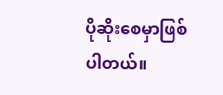ပိုဆိုးစေမှာဖြစ်ပါတယ်။